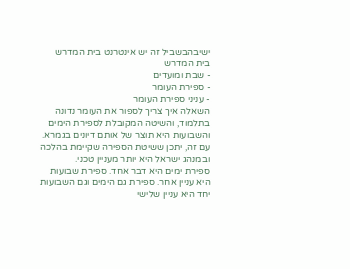ישיבהבשביל זה יש אינטרנט בית המדרש
בית המדרש
- שבת ומועדים
- ספירת העומר
- עניני ספירת העומר
השאלה איך צריך לספור את העומר נדונה בתלמוד, והשיטה המקובלת לספירת הימים והשבועות היא תוצר של אותם דיונים בגמרא. עם זה, יתכן ששיטת הספירה שקיימת בהלכה ובמנהג ישראל היא יותר מעניין טכני.
ספירת ימים היא דבר אחד. ספירת שבועות היא עניין אחר. ספירת גם הימים וגם השבועות יחד היא עניין שלישי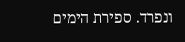ונפרד. ספירת הימים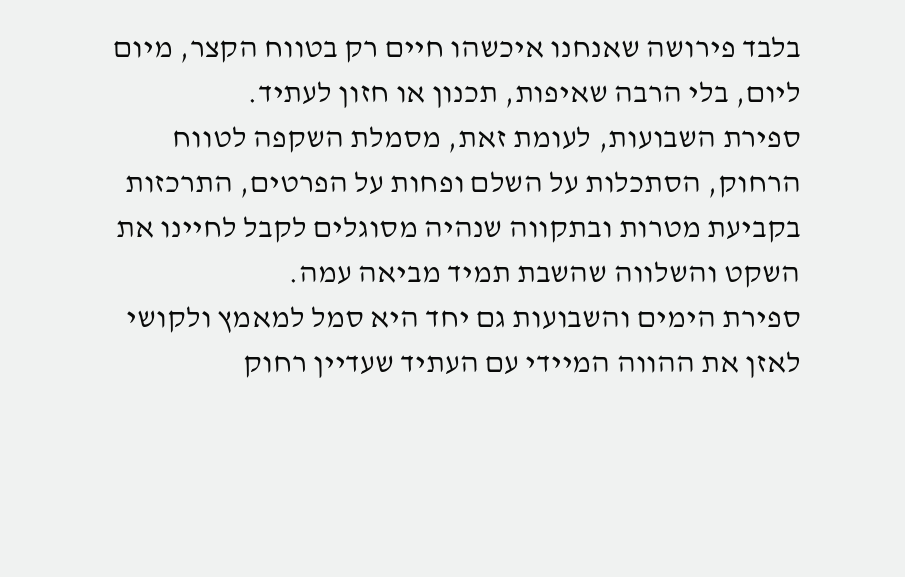בלבד פירושה שאנחנו איכשהו חיים רק בטווח הקצר, מיום ליום, בלי הרבה שאיפות, תכנון או חזון לעתיד.
ספירת השבועות, לעומת זאת, מסמלת השקפה לטווח הרחוק, הסתכלות על השלם ופחות על הפרטים, התרכזות בקביעת מטרות ובתקווה שנהיה מסוגלים לקבל לחיינו את השקט והשלווה שהשבת תמיד מביאה עמה.
ספירת הימים והשבועות גם יחד היא סמל למאמץ ולקושי לאזן את ההווה המיידי עם העתיד שעדיין רחוק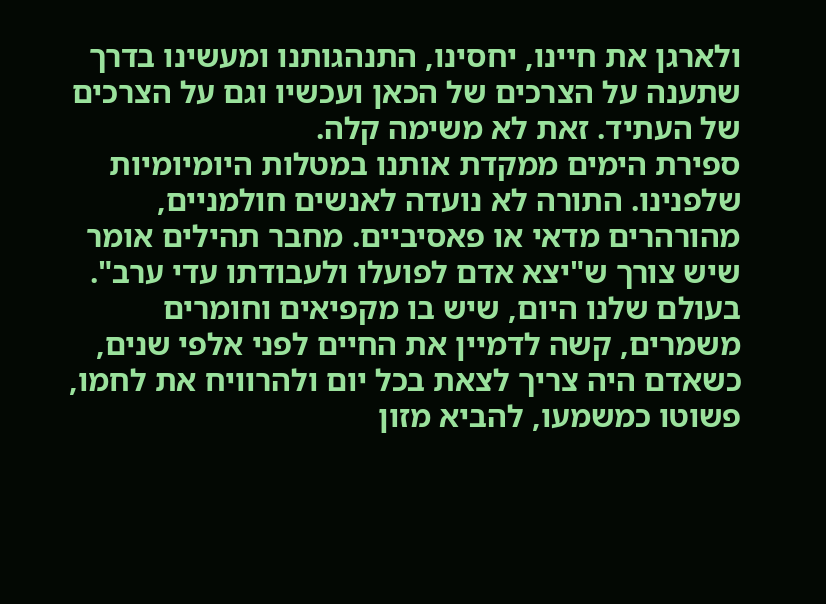ולארגן את חיינו, יחסינו, התנהגותנו ומעשינו בדרך שתענה על הצרכים של הכאן ועכשיו וגם על הצרכים של העתיד. זאת לא משימה קלה.
ספירת הימים ממקדת אותנו במטלות היומיומיות שלפנינו. התורה לא נועדה לאנשים חולמניים, מהורהרים מדאי או פאסיביים. מחבר תהילים אומר שיש צורך ש"יצא אדם לפועלו ולעבודתו עדי ערב". בעולם שלנו היום, שיש בו מקפיאים וחומרים משמרים, קשה לדמיין את החיים לפני אלפי שנים, כשאדם היה צריך לצאת בכל יום ולהרוויח את לחמו, פשוטו כמשמעו, להביא מזון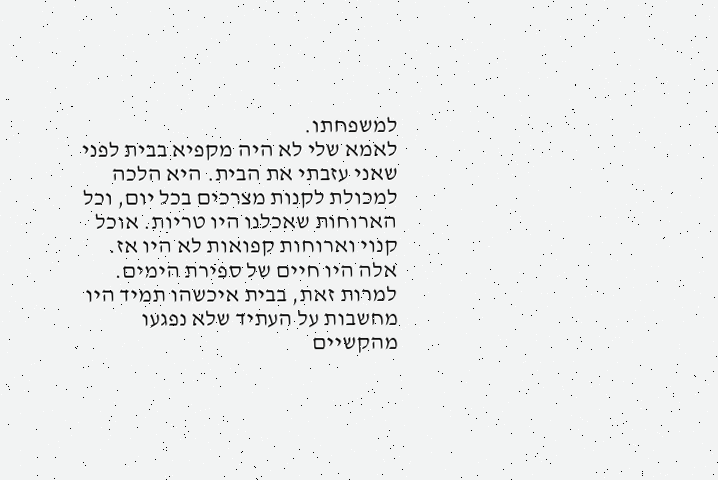למשפחתו.
לאמא שלי לא היה מקפיא בבית לפני שאני עזבתי את הבית. היא הלכה למכולת לקנות מצרכים בכל יום, וכל הארוחות שאכלנו היו טריות. אוכל קנוי וארוחות קפואות לא היו אז. אלה היו חיים של ספירת הימים. למרות זאת, בבית איכשהו תמיד היו מחשבות על העתיד שלא נפגעו מהקשיים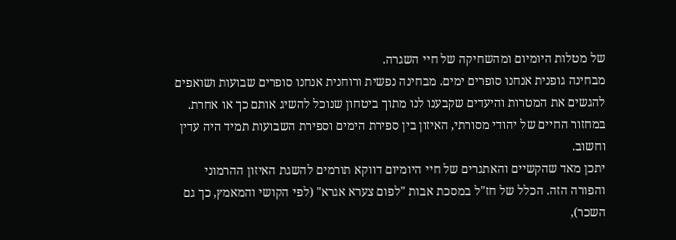של מטלות היומיום ומהשחיקה של חיי השגרה.
מבחינה גופנית אנחנו סופרים ימים. מבחינה נפשית ורוחנית אנחנו סופרים שבועות ושואפים להגשים את המטרות והיעדים שקבענו לנו מתוך ביטחון שנוכל להשיג אותם כך או אחרת. במחזור החיים של יהודי מסורתי, האיזון בין ספירת הימים וספירת השבועות תמיד היה עדין וחשוב.
יתכן מאד שהקשיים והאתגרים של חיי היומיום דווקא תורמים להשגת האיזון ההרמוני והפורה הזה. הכלל של חז"ל במסכת אבות "לפום צערא אגרא" (לפי הקושי והמאמץ, כך גם השכר),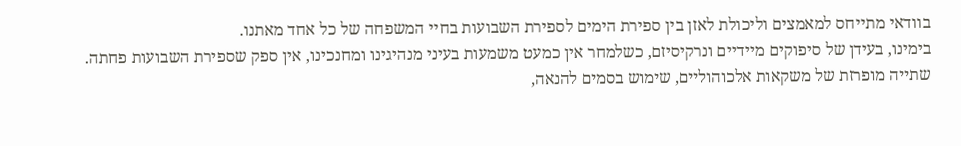בוודאי מתייחס למאמצים וליכולת לאזן בין ספירת הימים לספירת השבועות בחיי המשפחה של כל אחד מאתנו.
בימינו, בעידן של סיפוקים מיידיים ונרקיסיזם, כשלמחר אין כמעט משמעות בעיני מנהיגינו ומחנכינו, אין ספק שספירת השבועות פחתה. שתייה מופרזת של משקאות אלכוהוליים, שימוש בסמים להנאה,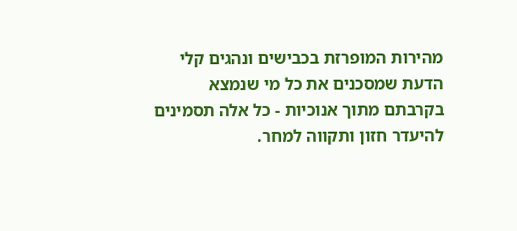מהירות המופרזת בכבישים ונהגים קלי הדעת שמסכנים את כל מי שנמצא בקרבתם מתוך אנוכיות - כל אלה תסמינים להיעדר חזון ותקווה למחר.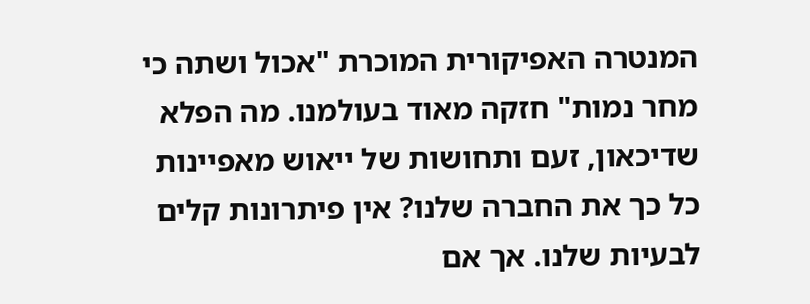המנטרה האפיקורית המוכרת "אכול ושתה כי מחר נמות" חזקה מאוד בעולמנו. מה הפלא שדיכאון, זעם ותחושות של ייאוש מאפיינות כל כך את החברה שלנו? אין פיתרונות קלים לבעיות שלנו. אך אם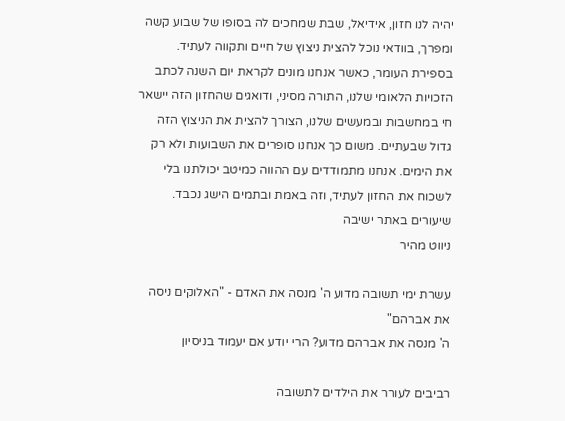יהיה לנו חזון, אידיאל, שבת שמחכים לה בסופו של שבוע קשה ומפרך, בוודאי נוכל להצית ניצוץ של חיים ותקווה לעתיד.
בספירת העומר, כאשר אנחנו מונים לקראת יום השנה לכתב הזכויות הלאומי שלנו, התורה מסיני, ודואגים שהחזון הזה יישאר חי במחשבות ובמעשים שלנו, הצורך להצית את הניצוץ הזה גדול שבעתיים. משום כך אנחנו סופרים את השבועות ולא רק את הימים. אנחנו מתמודדים עם ההווה כמיטב יכולתנו בלי לשכוח את החזון לעתיד, וזה באמת ובתמים הישג נכבד.
שיעורים באתר ישיבה
ניווט מהיר

עשרת ימי תשובה מדוע ה' מנסה את האדם - "האלוקים ניסה את אברהם"
ה' מנסה את אברהם מדוע? הרי יודע אם יעמוד בניסיון

רביבים לעורר את הילדים לתשובה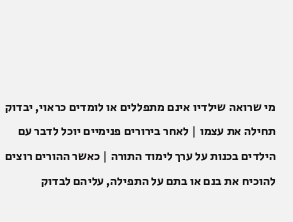מי שרואה שילדיו אינם מתפללים או לומדים כראוי, יבדוק תחילה את עצמו | לאחר בירורים פנימיים יוכל לדבר עם הילדים בכנות על ערך לימוד התורה | כאשר ההורים רוצים להוכיח את בנם או בתם על התפילה, עליהם לבדוק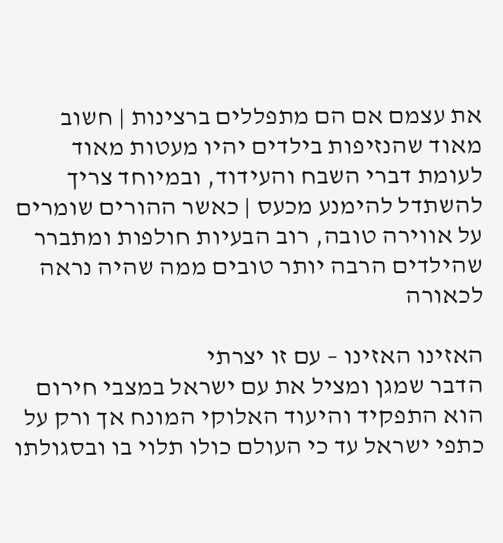את עצמם אם הם מתפללים ברצינות | חשוב מאוד שהנזיפות בילדים יהיו מעטות מאוד לעומת דברי השבח והעידוד, ובמיוחד צריך להשתדל להימנע מכעס | כאשר ההורים שומרים על אווירה טובה, רוב הבעיות חולפות ומתברר שהילדים הרבה יותר טובים ממה שהיה נראה לכאורה

האזינו האזינו – עם זו יצרתי
הדבר שמגן ומציל את עם ישראל במצבי חירום הוא התפקיד והיעוד האלוקי המונח אך ורק על כתפי ישראל עד כי העולם כולו תלוי בו ובסגולתו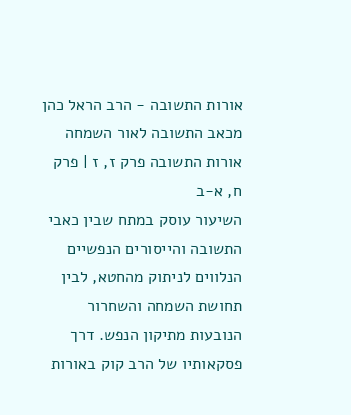אורות התשובה - הרב הראל כהן מכאב התשובה לאור השמחה
אורות התשובה פרק ז, ז | פרק ח, א-ב
השיעור עוסק במתח שבין כאבי התשובה והייסורים הנפשיים הנלווים לניתוק מהחטא, לבין תחושת השמחה והשחרור הנובעות מתיקון הנפש. דרך פסקאותיו של הרב קוק באורות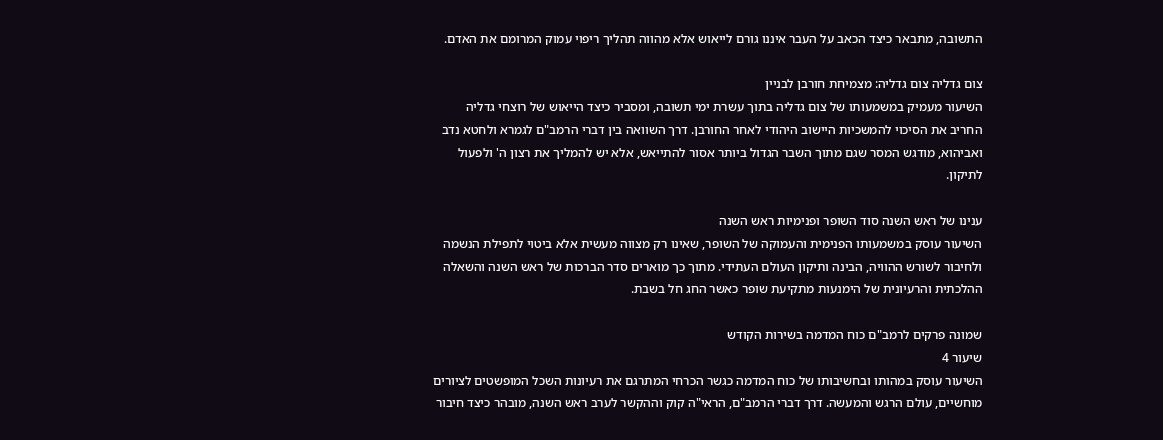התשובה, מתבאר כיצד הכאב על העבר איננו גורם לייאוש אלא מהווה תהליך ריפוי עמוק המרומם את האדם.

צום גדליה צום גדליה: מצמיחת חורבן לבניין
השיעור מעמיק במשמעותו של צום גדליה בתוך עשרת ימי תשובה, ומסביר כיצד הייאוש של רוצחי גדליה החריב את הסיכוי להמשכיות היישוב היהודי לאחר החורבן. דרך השוואה בין דברי הרמב"ם לגמרא ולחטא נדב ואביהוא, מודגש המסר שגם מתוך השבר הגדול ביותר אסור להתייאש, אלא יש להמליך את רצון ה' ולפעול לתיקון.

ענינו של ראש השנה סוד השופר ופנימיות ראש השנה
השיעור עוסק במשמעותו הפנימית והעמוקה של השופר, שאינו רק מצווה מעשית אלא ביטוי לתפילת הנשמה ולחיבור לשורש ההוויה, הבינה ותיקון העולם העתידי. מתוך כך מוארים סדר הברכות של ראש השנה והשאלה ההלכתית והרעיונית של הימנעות מתקיעת שופר כאשר החג חל בשבת.

שמונה פרקים לרמב"ם כוח המדמה בשירות הקודש
שיעור 4
השיעור עוסק במהותו ובחשיבותו של כוח המדמה כגשר הכרחי המתרגם את רעיונות השכל המופשטים לציורים מוחשיים, עולם הרגש והמעשה. דרך דברי הרמב"ם, הראי"ה קוק וההקשר לערב ראש השנה, מובהר כיצד חיבור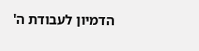הדמיון לעבודת ה'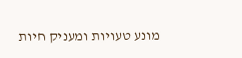מונע טעויות ומעניק חיות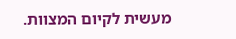מעשית לקיום המצוות.